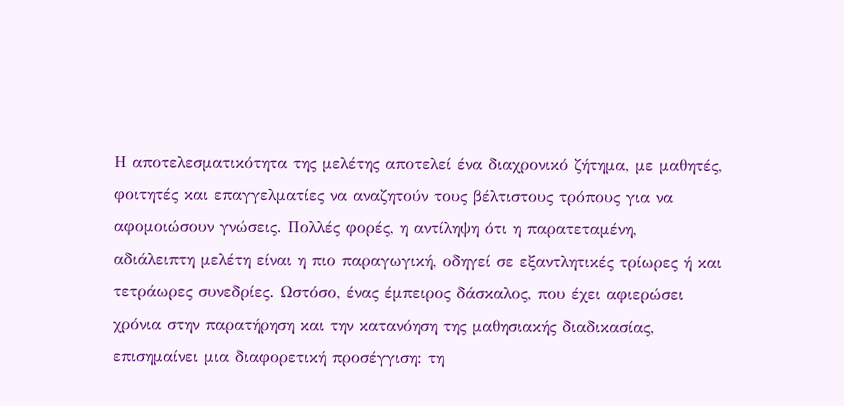Η αποτελεσματικότητα της μελέτης αποτελεί ένα διαχρονικό ζήτημα, με μαθητές, φοιτητές και επαγγελματίες να αναζητούν τους βέλτιστους τρόπους για να αφομοιώσουν γνώσεις. Πολλές φορές, η αντίληψη ότι η παρατεταμένη, αδιάλειπτη μελέτη είναι η πιο παραγωγική, οδηγεί σε εξαντλητικές τρίωρες ή και τετράωρες συνεδρίες. Ωστόσο, ένας έμπειρος δάσκαλος, που έχει αφιερώσει χρόνια στην παρατήρηση και την κατανόηση της μαθησιακής διαδικασίας, επισημαίνει μια διαφορετική προσέγγιση: τη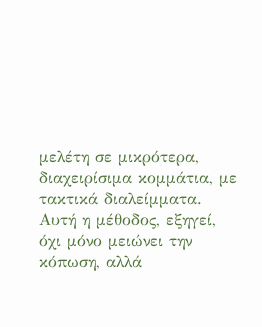μελέτη σε μικρότερα, διαχειρίσιμα κομμάτια, με τακτικά διαλείμματα. Αυτή η μέθοδος, εξηγεί, όχι μόνο μειώνει την κόπωση, αλλά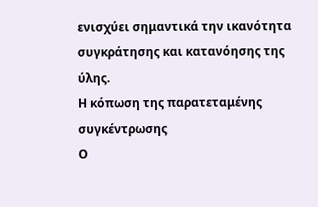ενισχύει σημαντικά την ικανότητα συγκράτησης και κατανόησης της ύλης.
Η κόπωση της παρατεταμένης συγκέντρωσης
Ο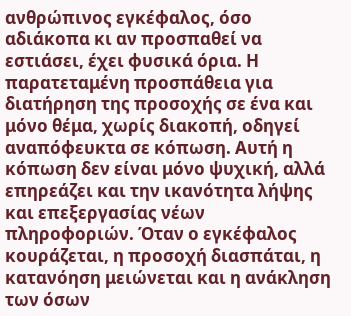ανθρώπινος εγκέφαλος, όσο αδιάκοπα κι αν προσπαθεί να εστιάσει, έχει φυσικά όρια. Η παρατεταμένη προσπάθεια για διατήρηση της προσοχής σε ένα και μόνο θέμα, χωρίς διακοπή, οδηγεί αναπόφευκτα σε κόπωση. Αυτή η κόπωση δεν είναι μόνο ψυχική, αλλά επηρεάζει και την ικανότητα λήψης και επεξεργασίας νέων πληροφοριών. Όταν ο εγκέφαλος κουράζεται, η προσοχή διασπάται, η κατανόηση μειώνεται και η ανάκληση των όσων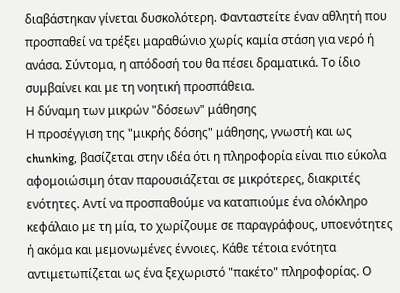διαβάστηκαν γίνεται δυσκολότερη. Φανταστείτε έναν αθλητή που προσπαθεί να τρέξει μαραθώνιο χωρίς καμία στάση για νερό ή ανάσα. Σύντομα, η απόδοσή του θα πέσει δραματικά. Το ίδιο συμβαίνει και με τη νοητική προσπάθεια.
Η δύναμη των μικρών "δόσεων" μάθησης
Η προσέγγιση της "μικρής δόσης" μάθησης, γνωστή και ως chunking, βασίζεται στην ιδέα ότι η πληροφορία είναι πιο εύκολα αφομοιώσιμη όταν παρουσιάζεται σε μικρότερες, διακριτές ενότητες. Αντί να προσπαθούμε να καταπιούμε ένα ολόκληρο κεφάλαιο με τη μία, το χωρίζουμε σε παραγράφους, υποενότητες ή ακόμα και μεμονωμένες έννοιες. Κάθε τέτοια ενότητα αντιμετωπίζεται ως ένα ξεχωριστό "πακέτο" πληροφορίας. Ο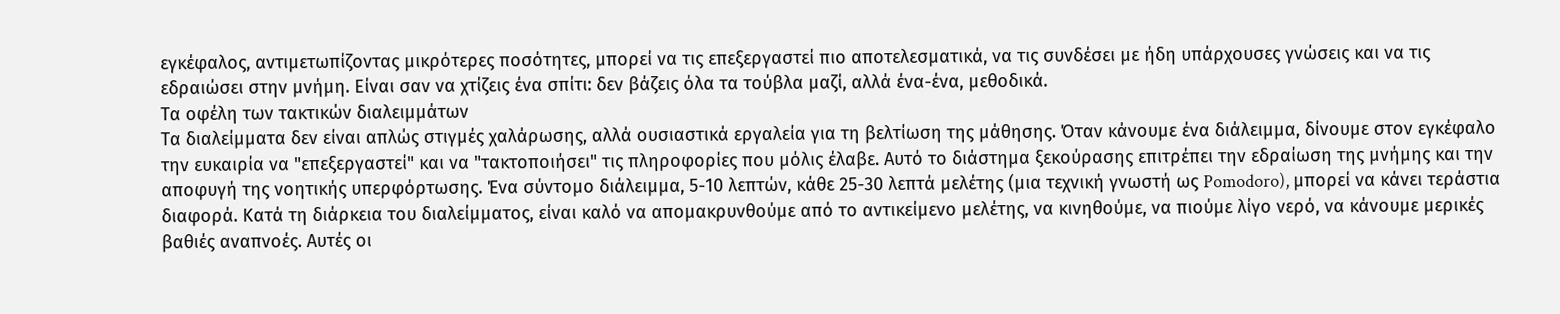εγκέφαλος, αντιμετωπίζοντας μικρότερες ποσότητες, μπορεί να τις επεξεργαστεί πιο αποτελεσματικά, να τις συνδέσει με ήδη υπάρχουσες γνώσεις και να τις εδραιώσει στην μνήμη. Είναι σαν να χτίζεις ένα σπίτι: δεν βάζεις όλα τα τούβλα μαζί, αλλά ένα-ένα, μεθοδικά.
Τα οφέλη των τακτικών διαλειμμάτων
Τα διαλείμματα δεν είναι απλώς στιγμές χαλάρωσης, αλλά ουσιαστικά εργαλεία για τη βελτίωση της μάθησης. Όταν κάνουμε ένα διάλειμμα, δίνουμε στον εγκέφαλο την ευκαιρία να "επεξεργαστεί" και να "τακτοποιήσει" τις πληροφορίες που μόλις έλαβε. Αυτό το διάστημα ξεκούρασης επιτρέπει την εδραίωση της μνήμης και την αποφυγή της νοητικής υπερφόρτωσης. Ένα σύντομο διάλειμμα, 5-10 λεπτών, κάθε 25-30 λεπτά μελέτης (μια τεχνική γνωστή ως Pomodoro), μπορεί να κάνει τεράστια διαφορά. Κατά τη διάρκεια του διαλείμματος, είναι καλό να απομακρυνθούμε από το αντικείμενο μελέτης, να κινηθούμε, να πιούμε λίγο νερό, να κάνουμε μερικές βαθιές αναπνοές. Αυτές οι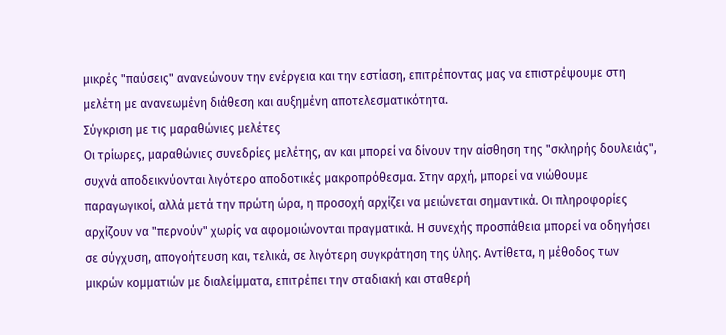μικρές "παύσεις" ανανεώνουν την ενέργεια και την εστίαση, επιτρέποντας μας να επιστρέψουμε στη μελέτη με ανανεωμένη διάθεση και αυξημένη αποτελεσματικότητα.
Σύγκριση με τις μαραθώνιες μελέτες
Οι τρίωρες, μαραθώνιες συνεδρίες μελέτης, αν και μπορεί να δίνουν την αίσθηση της "σκληρής δουλειάς", συχνά αποδεικνύονται λιγότερο αποδοτικές μακροπρόθεσμα. Στην αρχή, μπορεί να νιώθουμε παραγωγικοί, αλλά μετά την πρώτη ώρα, η προσοχή αρχίζει να μειώνεται σημαντικά. Οι πληροφορίες αρχίζουν να "περνούν" χωρίς να αφομοιώνονται πραγματικά. Η συνεχής προσπάθεια μπορεί να οδηγήσει σε σύγχυση, απογοήτευση και, τελικά, σε λιγότερη συγκράτηση της ύλης. Αντίθετα, η μέθοδος των μικρών κομματιών με διαλείμματα, επιτρέπει την σταδιακή και σταθερή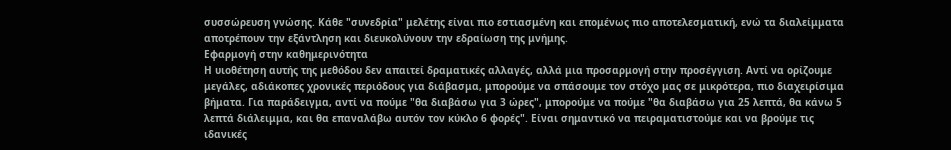συσσώρευση γνώσης. Κάθε "συνεδρία" μελέτης είναι πιο εστιασμένη και επομένως πιο αποτελεσματική, ενώ τα διαλείμματα αποτρέπουν την εξάντληση και διευκολύνουν την εδραίωση της μνήμης.
Εφαρμογή στην καθημερινότητα
Η υιοθέτηση αυτής της μεθόδου δεν απαιτεί δραματικές αλλαγές, αλλά μια προσαρμογή στην προσέγγιση. Αντί να ορίζουμε μεγάλες, αδιάκοπες χρονικές περιόδους για διάβασμα, μπορούμε να σπάσουμε τον στόχο μας σε μικρότερα, πιο διαχειρίσιμα βήματα. Για παράδειγμα, αντί να πούμε "θα διαβάσω για 3 ώρες", μπορούμε να πούμε "θα διαβάσω για 25 λεπτά, θα κάνω 5 λεπτά διάλειμμα, και θα επαναλάβω αυτόν τον κύκλο 6 φορές". Είναι σημαντικό να πειραματιστούμε και να βρούμε τις ιδανικές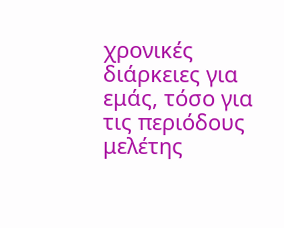χρονικές διάρκειες για εμάς, τόσο για τις περιόδους μελέτης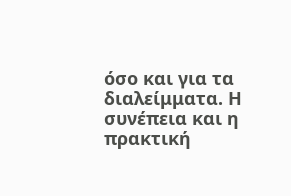όσο και για τα διαλείμματα. Η συνέπεια και η πρακτική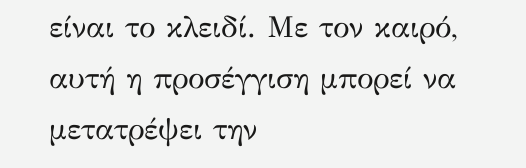είναι το κλειδί. Με τον καιρό, αυτή η προσέγγιση μπορεί να μετατρέψει την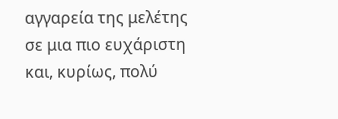αγγαρεία της μελέτης σε μια πιο ευχάριστη και, κυρίως, πολύ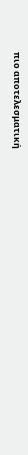πιο αποτελεσματική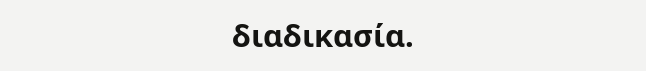διαδικασία.